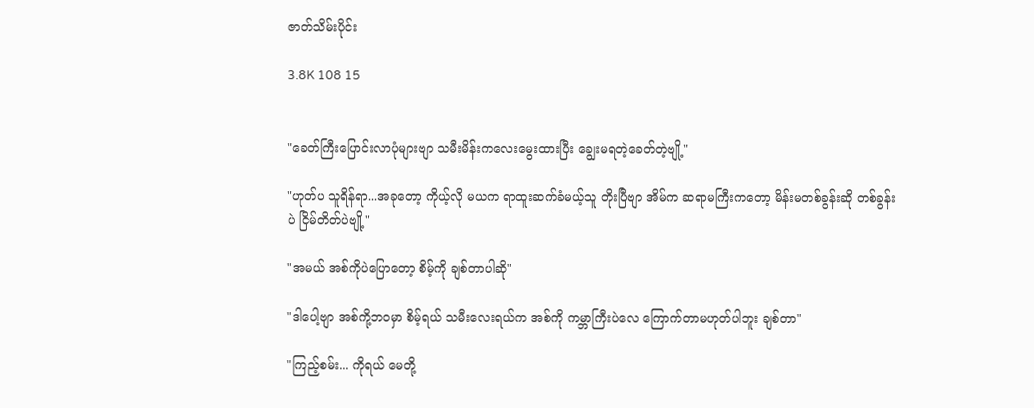ဇာတ်သိမ်းပိုင်း

3.8K 108 15


"ခေတ်ကြီးပြောင်းလာပုံများဗျာ သမီးမိန်းကလေးမွေးထားပြီး ချွေးမရတဲ့ခေတ်တဲ့‌ဗျို့"

"ဟုတ်ပ သူရိန်ရာ...အခုတော့ ကိုယ့်လို မယက ရာထူးဆက်ခံမယ့်သူ တိုးပြီဗျာ အိမ်က ဆရာမကြီးကတော့ မိန်းမတစ်ခွန်းဆို တစ်ခွန်းပဲ ငြိမ်တိတ်ပဲဗျို့"

"အမယ် အစ်ကိုပဲပြောတော့ စိမ့်ကို ချစ်တာပါဆို"

"ဒါပေါ့ဗျာ အစ်ကို့ဘဝမှာ စိမ့်ရယ် သမီးလေးရယ်က အစ်ကို ကမ္ဘာကြီးပဲလေ ကြောက်တာမဟုတ်ပါဘူး ချစ်တာ"

"ကြည့်စမ်း... ကိုရယ် မေတို့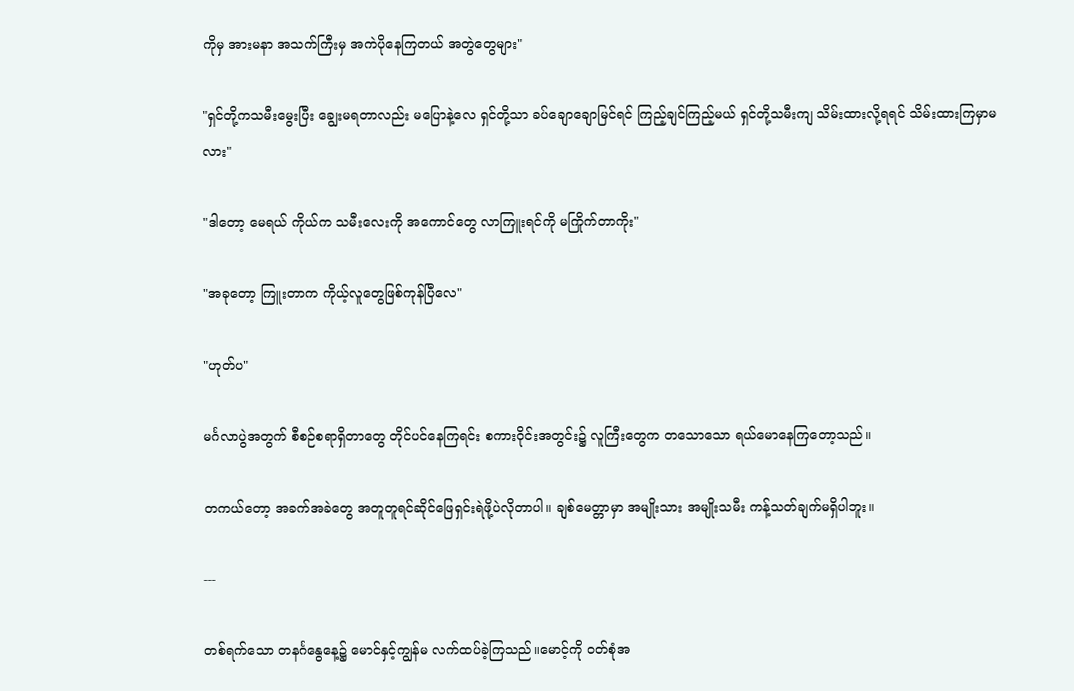ကိုမှ အားမနာ အသက်ကြီးမှ အကဲပိုနေကြတယ် အတွဲတွေများ"

"ရှင်တို့ကသမီးမွေးပြီး ချွေးမရတာလည်း မပြောနဲ့လေ ရှင်တို့သာ ခပ်ချောချောမြင်ရင် ကြည့်ချင်ကြည့်မယ် ရှင်တို့သမီးကျ သိမ်းထားလို့ရရင် သိမ်းထားကြမှာမလား"

"ဒါတော့ မေရယ် ကိုယ်က သမီးလေးကို အကောင်တွေ လာကြူးရင်ကို မကြိုက်တာကိုး"

"အခုတော့ ကြူးတာက ကိုယ့်လူတွေဖြစ်ကုန်ပြီလေ"

"ဟုတ်ပ"

မင်္ဂလာပွဲအတွက် စီစဉ်စရာရှိတာတွေ တိုင်ပင်နေကြရင်း စကားဝိုင်းအတွင်း၌ လူကြီးတွေက တသောသော ရယ်မောနေကြတော့သည်။

တကယ်တော့ အခက်အခဲတွေ အတူတူရင်ဆိုင်ဖြေရှင်းရဲဖို့ပဲလိုတာပါ။ ချစ်မေတ္တာမှာ အမျိုးသား အမျိုးသမီး ကန့်သတ်ချက်မရှိပါဘူး။

---

တစ်ရက်သော တနင်္ဂနွေနေ့၌ မောင်နှင့်ကျွန်မ လက်ထပ်ခဲ့ကြသည်။မောင့်ကို ဝတ်စုံအ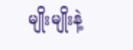မျိုးမျိုးနဲ့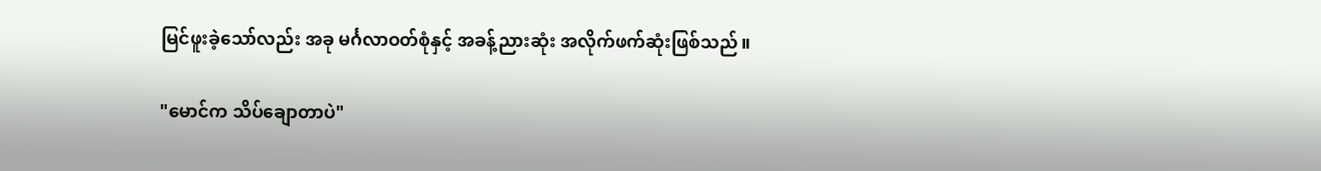မြင်ဖူးခဲ့သော်လည်း အခု မင်္ဂလာဝတ်စုံနှင့် အခန့်ညားဆုံး အလိုက်ဖက်ဆုံးဖြစ်သည်။

"မောင်က သိပ်ချောတာပဲ"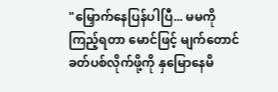"မြှောက်နေပြန်ပါပြီ... မမကို ကြည့်ရတာ မောင်ဖြင့် မျက်တောင်ခတ်ပစ်လိုက်ဖို့ကို နှမြောနေမိ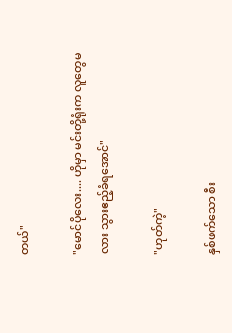တယ်"

"မောင်ပိုလေး.... ဟိုမှာ မင်းတို့ရုံးက လူတွေမလား သွားဧည့်ခံရအောင်"

"ဟုတ်ကဲ့"

နှစ်ဖက်သော စီး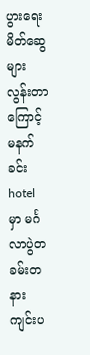ပွားရေးမိတ်ဆွေ များလွန်းတာကြောင့် မနက်ခင်း hotel မှာ မင်္ဂလာပွဲတခမ်းတနား ကျင်းပ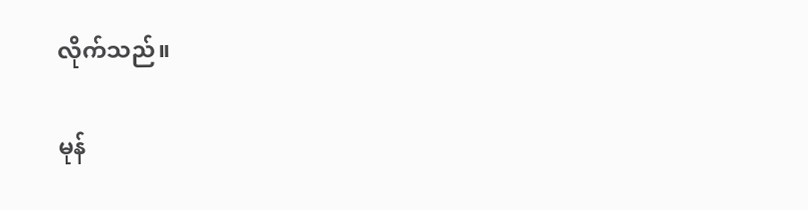လိုက်သည်။

မုန်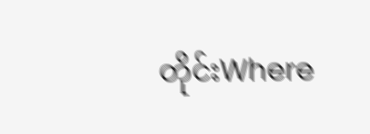တိုင်းWhere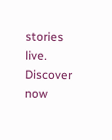stories live. Discover now